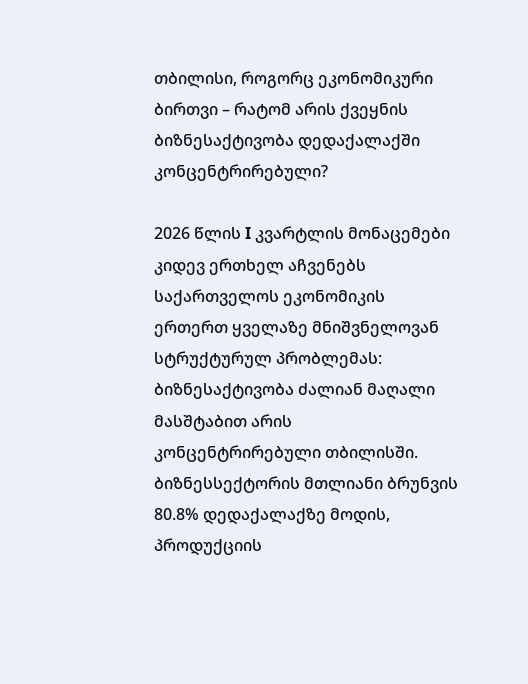თბილისი, როგორც ეკონომიკური ბირთვი – რატომ არის ქვეყნის ბიზნესაქტივობა დედაქალაქში კონცენტრირებული?

2026 წლის I კვარტლის მონაცემები კიდევ ერთხელ აჩვენებს საქართველოს ეკონომიკის ერთერთ ყველაზე მნიშვნელოვან სტრუქტურულ პრობლემას: ბიზნესაქტივობა ძალიან მაღალი მასშტაბით არის კონცენტრირებული თბილისში. ბიზნესსექტორის მთლიანი ბრუნვის 80.8% დედაქალაქზე მოდის, პროდუქციის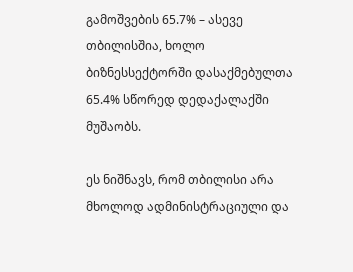გამოშვების 65.7% – ასევე თბილისშია, ხოლო ბიზნესსექტორში დასაქმებულთა 65.4% სწორედ დედაქალაქში მუშაობს.

ეს ნიშნავს, რომ თბილისი არა მხოლოდ ადმინისტრაციული და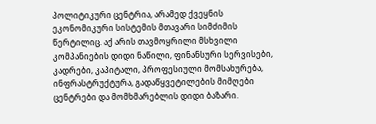პოლიტიკური ცენტრია, არამედ ქვეყნის ეკონომიკური სისტემის მთავარი სიმძიმის წერტილიც. აქ არის თავმოყრილი მსხვილი კომპანიების დიდი ნაწილი, ფინანსური სერვისები, კადრები, კაპიტალი, პროფესიული მომსახურება, ინფრასტრუქტურა, გადაწყვეტილების მიმღები ცენტრები და მომხმარებლის დიდი ბაზარი.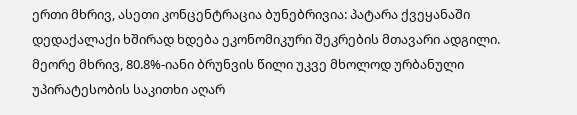ერთი მხრივ, ასეთი კონცენტრაცია ბუნებრივია: პატარა ქვეყანაში დედაქალაქი ხშირად ხდება ეკონომიკური შეკრების მთავარი ადგილი. მეორე მხრივ, 80.8%-იანი ბრუნვის წილი უკვე მხოლოდ ურბანული უპირატესობის საკითხი აღარ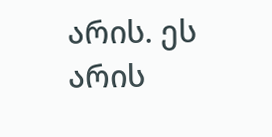არის. ეს არის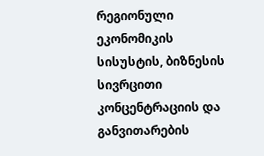რეგიონული ეკონომიკის სისუსტის, ბიზნესის სივრცითი კონცენტრაციის და განვითარების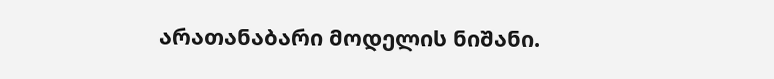არათანაბარი მოდელის ნიშანი.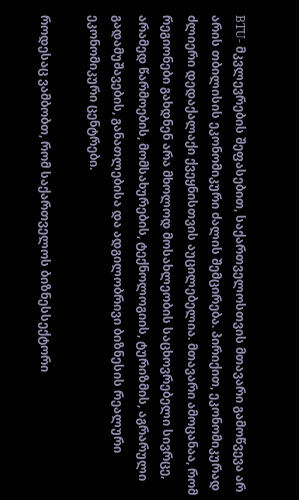BTU- მკვლევრების შეფასებით, საქართველოსთვის მთავარი გამოწვევა არ არის თბილისის ეკონომიკური ძალის შემცირება. პირიქით, ეკონომიკურად ძლიერი დედაქალაქი ქვეყნისთვის აუცილებელია. მთავარი ამოცანაა, რომ რეგიონები გახდნენ არა მხოლოდ მოსახლეობის საცხოვრებელი სივრცე, არამედ წარმოების, მომსახურების, ტექნოლოგიის, ტურიზმის, აგრარული გადამუშავების, განათლებისა და ადგილობრივი ბიზნესის რეალური ეკონომიკური ცენტრები.

როდესაც ვამბობთ, რომ საქართველოს ბიზნესსექტორი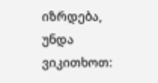იზრდება, უნდა ვიკითხოთ: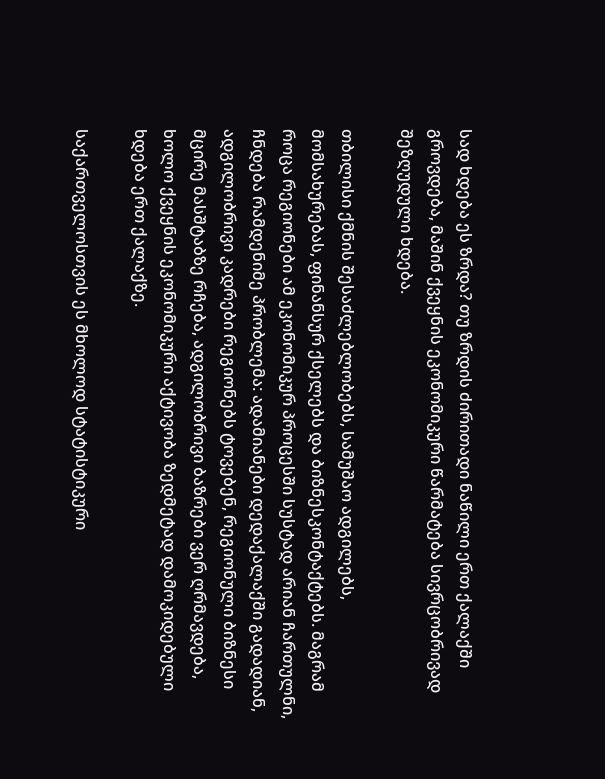სად ხდება ეს ზრდა? თუ ზრდის ძირითადი ნაწილი ერთ ქალაქში გროვდება, მაშინ ქვეყნის ეკონომიკური წარმატება სივრცობრივად შეზღუდული ხდება.

თბილისი ქმნის შესაძლებლობებს, სამუშაო ადგილებს, მომსახურებას, ფინანსურ ქსელებს და ბიზნესკონტაქტებს. მაგრამ როცა რეგიონები ამ ეკონომიკურ პროცესში სუსტად არიან ჩართულნი, ჩნდება რამდენიმე პრობლემა: ადამიანები დედაქალაქში გადადიან, ადგილობრივი კადრები რეგიონებს ტოვებენ, რეგიონული ბიზნესი მცირე მასშტაბზე რჩება, ადგილობრივი ბაზრები ვერ ღრმავდება, ხოლო ქვეყნის ეკონომიკური აქტივობა ზედმეტად დამოკიდებული ხდება ერთ ქალაქზე.

საქართველოსთვის ეს მხოლოდ სტატისტიკური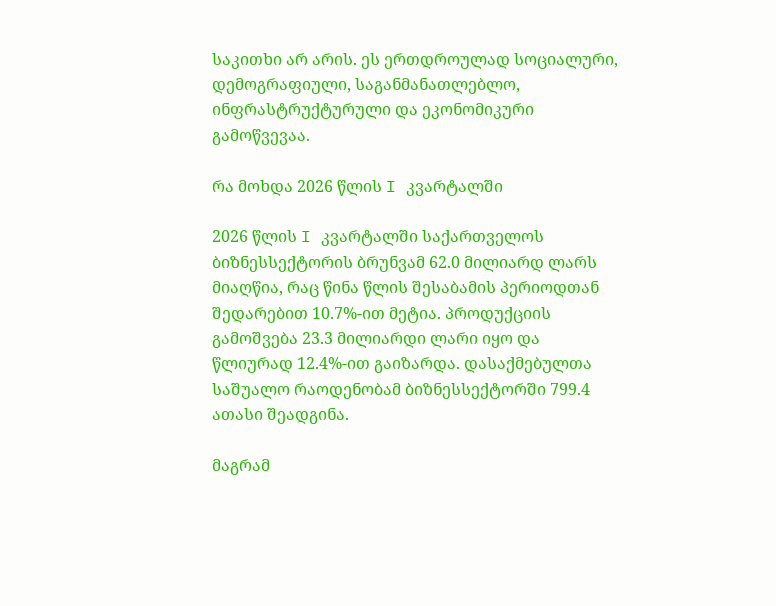საკითხი არ არის. ეს ერთდროულად სოციალური, დემოგრაფიული, საგანმანათლებლო, ინფრასტრუქტურული და ეკონომიკური გამოწვევაა.

რა მოხდა 2026 წლის I კვარტალში

2026 წლის I კვარტალში საქართველოს ბიზნესსექტორის ბრუნვამ 62.0 მილიარდ ლარს მიაღწია, რაც წინა წლის შესაბამის პერიოდთან შედარებით 10.7%-ით მეტია. პროდუქციის გამოშვება 23.3 მილიარდი ლარი იყო და წლიურად 12.4%-ით გაიზარდა. დასაქმებულთა საშუალო რაოდენობამ ბიზნესსექტორში 799.4 ათასი შეადგინა.

მაგრამ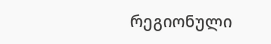რეგიონული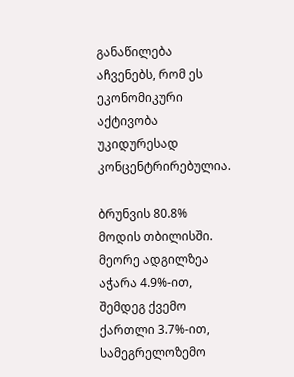განაწილება აჩვენებს, რომ ეს ეკონომიკური აქტივობა უკიდურესად კონცენტრირებულია.

ბრუნვის 80.8% მოდის თბილისში. მეორე ადგილზეა აჭარა 4.9%-ით, შემდეგ ქვემო ქართლი 3.7%-ით, სამეგრელოზემო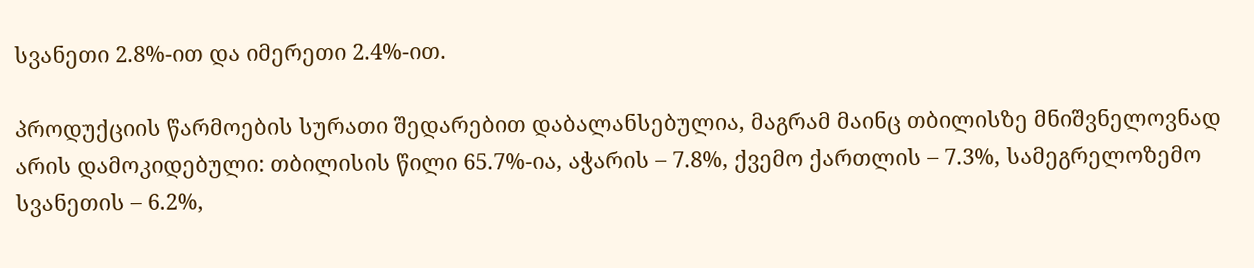სვანეთი 2.8%-ით და იმერეთი 2.4%-ით.

პროდუქციის წარმოების სურათი შედარებით დაბალანსებულია, მაგრამ მაინც თბილისზე მნიშვნელოვნად არის დამოკიდებული: თბილისის წილი 65.7%-ია, აჭარის – 7.8%, ქვემო ქართლის – 7.3%, სამეგრელოზემო სვანეთის – 6.2%,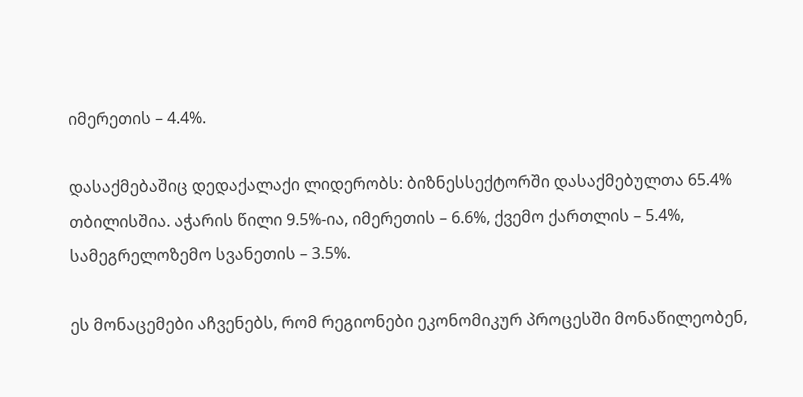იმერეთის – 4.4%.

დასაქმებაშიც დედაქალაქი ლიდერობს: ბიზნესსექტორში დასაქმებულთა 65.4% თბილისშია. აჭარის წილი 9.5%-ია, იმერეთის – 6.6%, ქვემო ქართლის – 5.4%, სამეგრელოზემო სვანეთის – 3.5%.

ეს მონაცემები აჩვენებს, რომ რეგიონები ეკონომიკურ პროცესში მონაწილეობენ,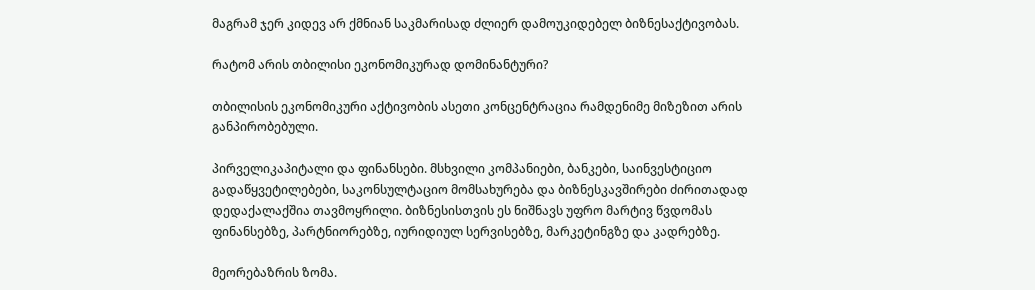მაგრამ ჯერ კიდევ არ ქმნიან საკმარისად ძლიერ დამოუკიდებელ ბიზნესაქტივობას.

რატომ არის თბილისი ეკონომიკურად დომინანტური?

თბილისის ეკონომიკური აქტივობის ასეთი კონცენტრაცია რამდენიმე მიზეზით არის განპირობებული.

პირველიკაპიტალი და ფინანსები. მსხვილი კომპანიები, ბანკები, საინვესტიციო გადაწყვეტილებები, საკონსულტაციო მომსახურება და ბიზნესკავშირები ძირითადად დედაქალაქშია თავმოყრილი. ბიზნესისთვის ეს ნიშნავს უფრო მარტივ წვდომას ფინანსებზე, პარტნიორებზე, იურიდიულ სერვისებზე, მარკეტინგზე და კადრებზე.

მეორებაზრის ზომა.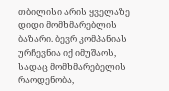თბილისი არის ყველაზე დიდი მომხმარებლის ბაზარი. ბევრ კომპანიას ურჩევნია იქ იმუშაოს, სადაც მომხმარებელის რაოდენობა,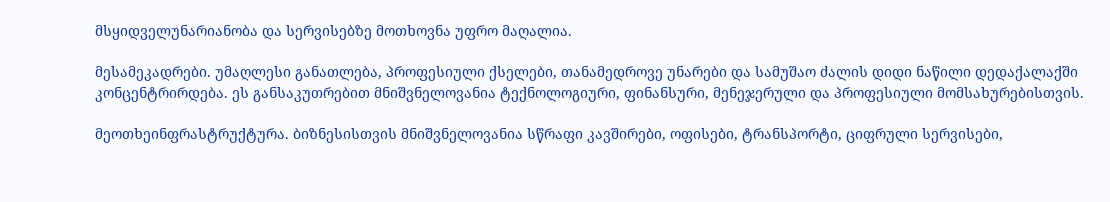მსყიდველუნარიანობა და სერვისებზე მოთხოვნა უფრო მაღალია.

მესამეკადრები. უმაღლესი განათლება, პროფესიული ქსელები, თანამედროვე უნარები და სამუშაო ძალის დიდი ნაწილი დედაქალაქში კონცენტრირდება. ეს განსაკუთრებით მნიშვნელოვანია ტექნოლოგიური, ფინანსური, მენეჯერული და პროფესიული მომსახურებისთვის.

მეოთხეინფრასტრუქტურა. ბიზნესისთვის მნიშვნელოვანია სწრაფი კავშირები, ოფისები, ტრანსპორტი, ციფრული სერვისები,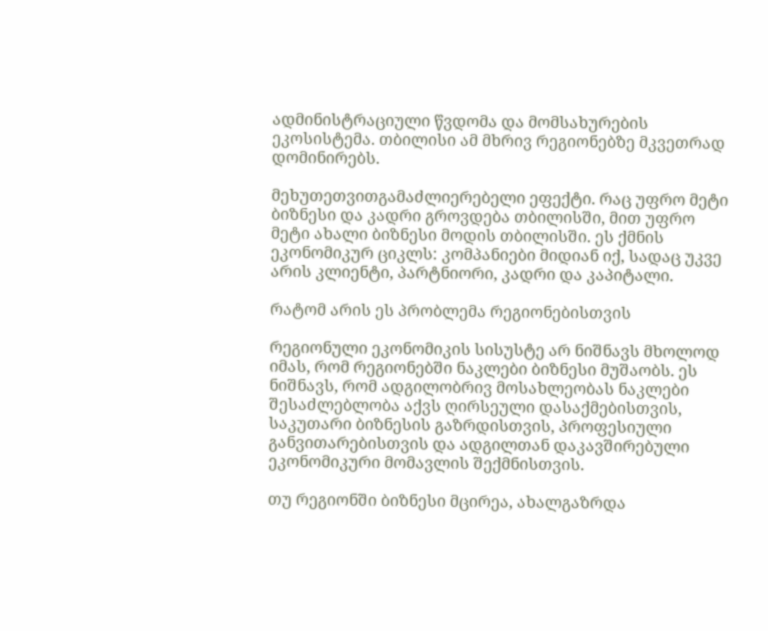ადმინისტრაციული წვდომა და მომსახურების ეკოსისტემა. თბილისი ამ მხრივ რეგიონებზე მკვეთრად დომინირებს.

მეხუთეთვითგამაძლიერებელი ეფექტი. რაც უფრო მეტი ბიზნესი და კადრი გროვდება თბილისში, მით უფრო მეტი ახალი ბიზნესი მოდის თბილისში. ეს ქმნის ეკონომიკურ ციკლს: კომპანიები მიდიან იქ, სადაც უკვე არის კლიენტი, პარტნიორი, კადრი და კაპიტალი.

რატომ არის ეს პრობლემა რეგიონებისთვის

რეგიონული ეკონომიკის სისუსტე არ ნიშნავს მხოლოდ იმას, რომ რეგიონებში ნაკლები ბიზნესი მუშაობს. ეს ნიშნავს, რომ ადგილობრივ მოსახლეობას ნაკლები შესაძლებლობა აქვს ღირსეული დასაქმებისთვის, საკუთარი ბიზნესის გაზრდისთვის, პროფესიული განვითარებისთვის და ადგილთან დაკავშირებული ეკონომიკური მომავლის შექმნისთვის.

თუ რეგიონში ბიზნესი მცირეა, ახალგაზრდა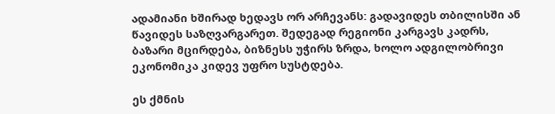ადამიანი ხშირად ხედავს ორ არჩევანს: გადავიდეს თბილისში ან წავიდეს საზღვარგარეთ. შედეგად რეგიონი კარგავს კადრს, ბაზარი მცირდება, ბიზნესს უჭირს ზრდა, ხოლო ადგილობრივი ეკონომიკა კიდევ უფრო სუსტდება.

ეს ქმნის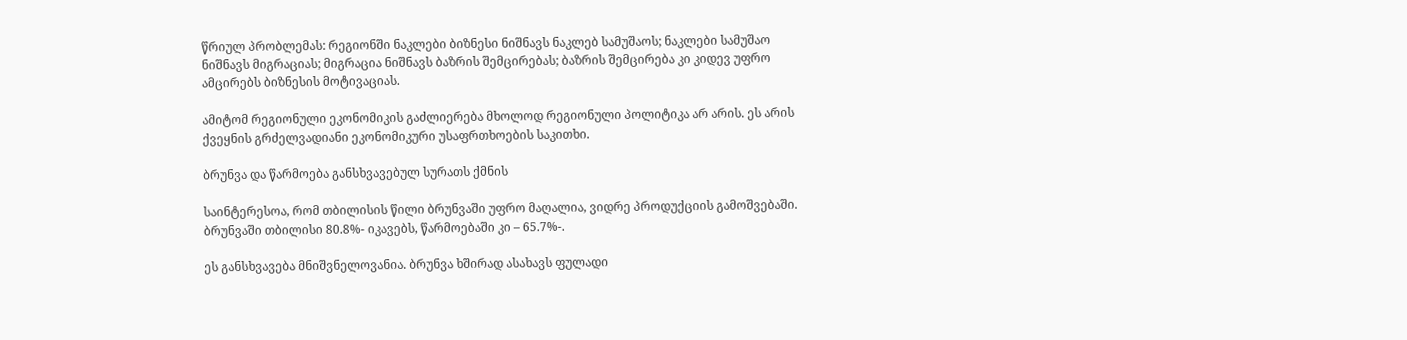წრიულ პრობლემას: რეგიონში ნაკლები ბიზნესი ნიშნავს ნაკლებ სამუშაოს; ნაკლები სამუშაო ნიშნავს მიგრაციას; მიგრაცია ნიშნავს ბაზრის შემცირებას; ბაზრის შემცირება კი კიდევ უფრო ამცირებს ბიზნესის მოტივაციას.

ამიტომ რეგიონული ეკონომიკის გაძლიერება მხოლოდ რეგიონული პოლიტიკა არ არის. ეს არის ქვეყნის გრძელვადიანი ეკონომიკური უსაფრთხოების საკითხი.

ბრუნვა და წარმოება განსხვავებულ სურათს ქმნის

საინტერესოა, რომ თბილისის წილი ბრუნვაში უფრო მაღალია, ვიდრე პროდუქციის გამოშვებაში. ბრუნვაში თბილისი 80.8%- იკავებს, წარმოებაში კი – 65.7%-.

ეს განსხვავება მნიშვნელოვანია. ბრუნვა ხშირად ასახავს ფულადი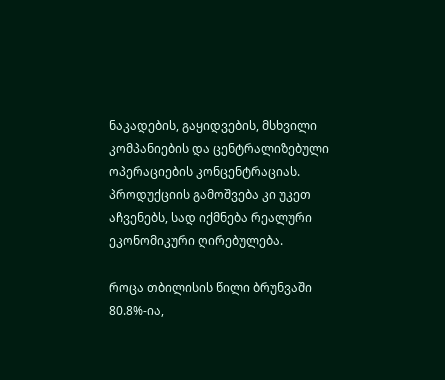ნაკადების, გაყიდვების, მსხვილი კომპანიების და ცენტრალიზებული ოპერაციების კონცენტრაციას. პროდუქციის გამოშვება კი უკეთ აჩვენებს, სად იქმნება რეალური ეკონომიკური ღირებულება.

როცა თბილისის წილი ბრუნვაში 80.8%-ია,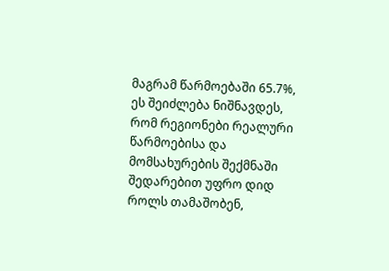მაგრამ წარმოებაში 65.7%, ეს შეიძლება ნიშნავდეს, რომ რეგიონები რეალური წარმოებისა და მომსახურების შექმნაში შედარებით უფრო დიდ როლს თამაშობენ,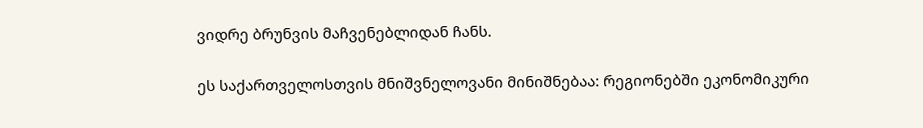ვიდრე ბრუნვის მაჩვენებლიდან ჩანს.

ეს საქართველოსთვის მნიშვნელოვანი მინიშნებაა: რეგიონებში ეკონომიკური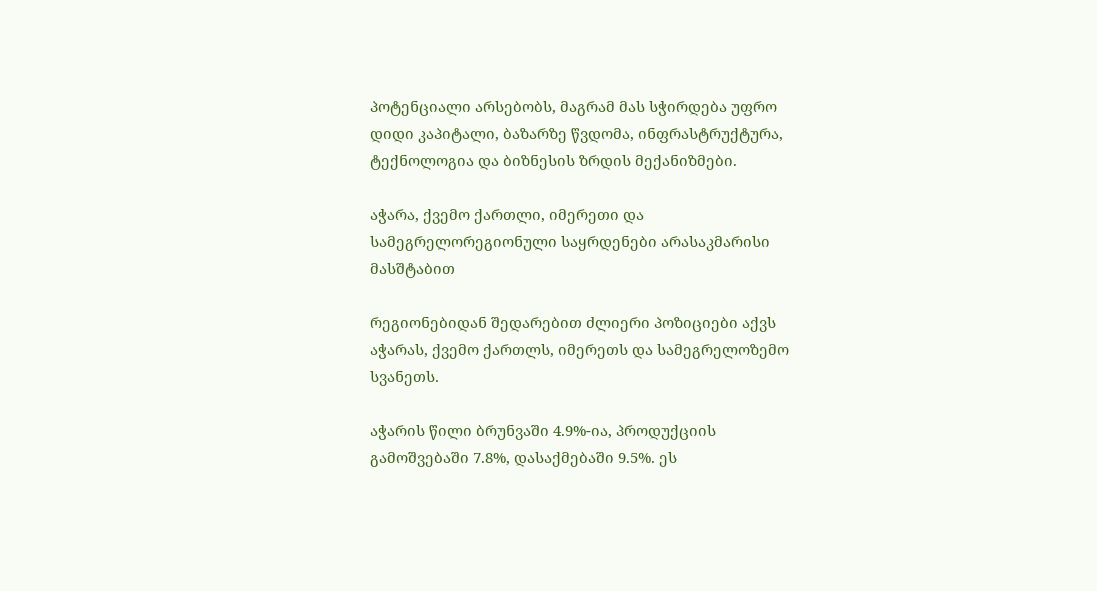პოტენციალი არსებობს, მაგრამ მას სჭირდება უფრო დიდი კაპიტალი, ბაზარზე წვდომა, ინფრასტრუქტურა, ტექნოლოგია და ბიზნესის ზრდის მექანიზმები.

აჭარა, ქვემო ქართლი, იმერეთი და სამეგრელორეგიონული საყრდენები არასაკმარისი მასშტაბით

რეგიონებიდან შედარებით ძლიერი პოზიციები აქვს აჭარას, ქვემო ქართლს, იმერეთს და სამეგრელოზემო სვანეთს.

აჭარის წილი ბრუნვაში 4.9%-ია, პროდუქციის გამოშვებაში 7.8%, დასაქმებაში 9.5%. ეს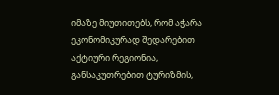იმაზე მიუთითებს, რომ აჭარა ეკონომიკურად შედარებით აქტიური რეგიონია, განსაკუთრებით ტურიზმის,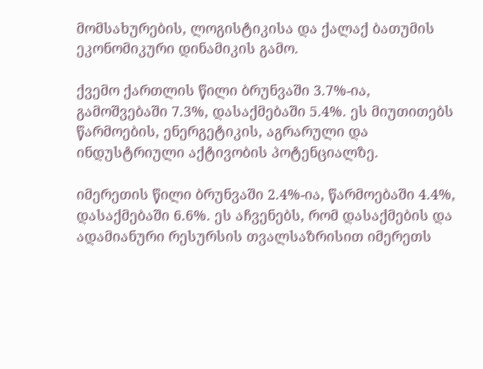მომსახურების, ლოგისტიკისა და ქალაქ ბათუმის ეკონომიკური დინამიკის გამო.

ქვემო ქართლის წილი ბრუნვაში 3.7%-ია, გამოშვებაში 7.3%, დასაქმებაში 5.4%. ეს მიუთითებს წარმოების, ენერგეტიკის, აგრარული და ინდუსტრიული აქტივობის პოტენციალზე.

იმერეთის წილი ბრუნვაში 2.4%-ია, წარმოებაში 4.4%, დასაქმებაში 6.6%. ეს აჩვენებს, რომ დასაქმების და ადამიანური რესურსის თვალსაზრისით იმერეთს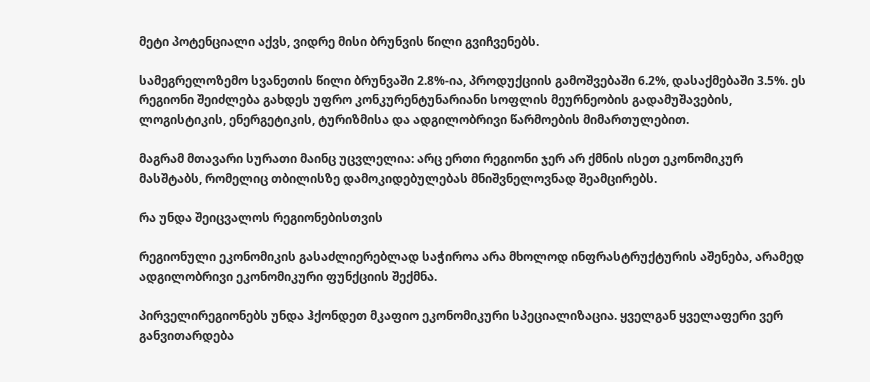მეტი პოტენციალი აქვს, ვიდრე მისი ბრუნვის წილი გვიჩვენებს.

სამეგრელოზემო სვანეთის წილი ბრუნვაში 2.8%-ია, პროდუქციის გამოშვებაში 6.2%, დასაქმებაში 3.5%. ეს რეგიონი შეიძლება გახდეს უფრო კონკურენტუნარიანი სოფლის მეურნეობის გადამუშავების, ლოგისტიკის, ენერგეტიკის, ტურიზმისა და ადგილობრივი წარმოების მიმართულებით.

მაგრამ მთავარი სურათი მაინც უცვლელია: არც ერთი რეგიონი ჯერ არ ქმნის ისეთ ეკონომიკურ მასშტაბს, რომელიც თბილისზე დამოკიდებულებას მნიშვნელოვნად შეამცირებს.

რა უნდა შეიცვალოს რეგიონებისთვის

რეგიონული ეკონომიკის გასაძლიერებლად საჭიროა არა მხოლოდ ინფრასტრუქტურის აშენება, არამედ ადგილობრივი ეკონომიკური ფუნქციის შექმნა.

პირველირეგიონებს უნდა ჰქონდეთ მკაფიო ეკონომიკური სპეციალიზაცია. ყველგან ყველაფერი ვერ განვითარდება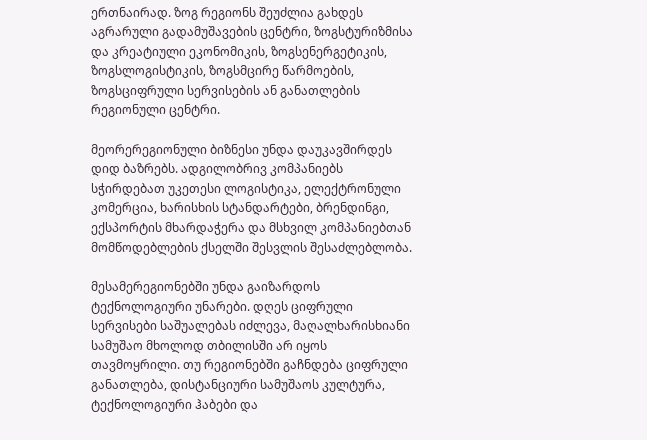ერთნაირად. ზოგ რეგიონს შეუძლია გახდეს აგრარული გადამუშავების ცენტრი, ზოგსტურიზმისა და კრეატიული ეკონომიკის, ზოგსენერგეტიკის, ზოგსლოგისტიკის, ზოგსმცირე წარმოების, ზოგსციფრული სერვისების ან განათლების რეგიონული ცენტრი.

მეორერეგიონული ბიზნესი უნდა დაუკავშირდეს დიდ ბაზრებს. ადგილობრივ კომპანიებს სჭირდებათ უკეთესი ლოგისტიკა, ელექტრონული კომერცია, ხარისხის სტანდარტები, ბრენდინგი, ექსპორტის მხარდაჭერა და მსხვილ კომპანიებთან მომწოდებლების ქსელში შესვლის შესაძლებლობა.

მესამერეგიონებში უნდა გაიზარდოს ტექნოლოგიური უნარები. დღეს ციფრული სერვისები საშუალებას იძლევა, მაღალხარისხიანი სამუშაო მხოლოდ თბილისში არ იყოს თავმოყრილი. თუ რეგიონებში გაჩნდება ციფრული განათლება, დისტანციური სამუშაოს კულტურა, ტექნოლოგიური ჰაბები და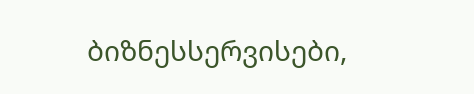ბიზნესსერვისები,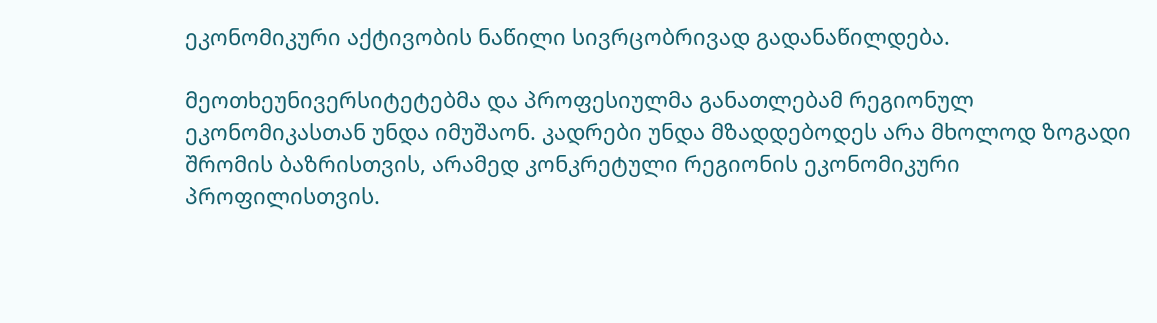ეკონომიკური აქტივობის ნაწილი სივრცობრივად გადანაწილდება.

მეოთხეუნივერსიტეტებმა და პროფესიულმა განათლებამ რეგიონულ ეკონომიკასთან უნდა იმუშაონ. კადრები უნდა მზადდებოდეს არა მხოლოდ ზოგადი შრომის ბაზრისთვის, არამედ კონკრეტული რეგიონის ეკონომიკური პროფილისთვის.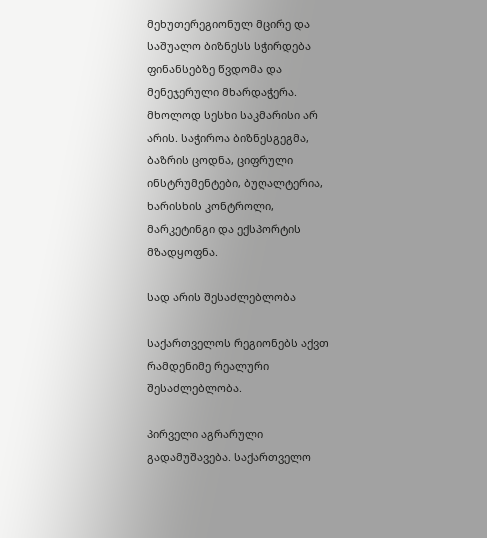მეხუთერეგიონულ მცირე და საშუალო ბიზნესს სჭირდება ფინანსებზე წვდომა და მენეჯერული მხარდაჭერა. მხოლოდ სესხი საკმარისი არ არის. საჭიროა ბიზნესგეგმა, ბაზრის ცოდნა, ციფრული ინსტრუმენტები, ბუღალტერია, ხარისხის კონტროლი, მარკეტინგი და ექსპორტის მზადყოფნა.

სად არის შესაძლებლობა

საქართველოს რეგიონებს აქვთ რამდენიმე რეალური შესაძლებლობა.

პირველი აგრარული გადამუშავება. საქართველო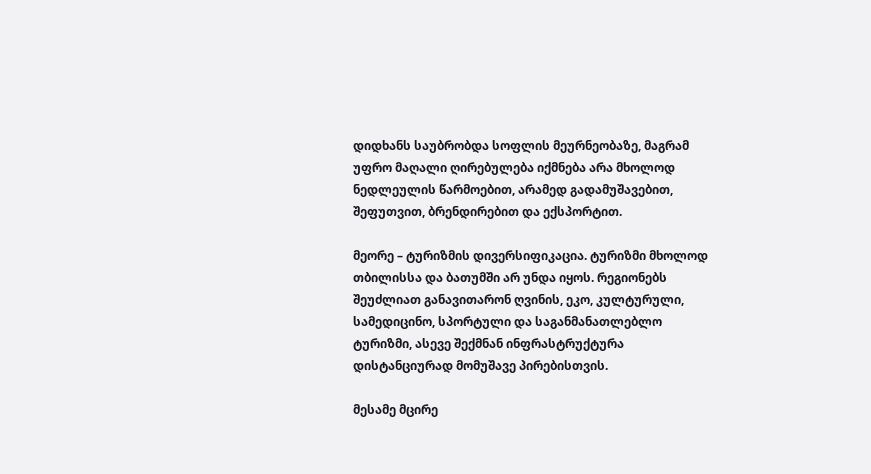დიდხანს საუბრობდა სოფლის მეურნეობაზე, მაგრამ უფრო მაღალი ღირებულება იქმნება არა მხოლოდ ნედლეულის წარმოებით, არამედ გადამუშავებით, შეფუთვით, ბრენდირებით და ექსპორტით.

მეორე – ტურიზმის დივერსიფიკაცია. ტურიზმი მხოლოდ თბილისსა და ბათუმში არ უნდა იყოს. რეგიონებს შეუძლიათ განავითარონ ღვინის, ეკო, კულტურული, სამედიცინო, სპორტული და საგანმანათლებლო ტურიზმი, ასევე შექმნან ინფრასტრუქტურა დისტანციურად მომუშავე პირებისთვის.

მესამე მცირე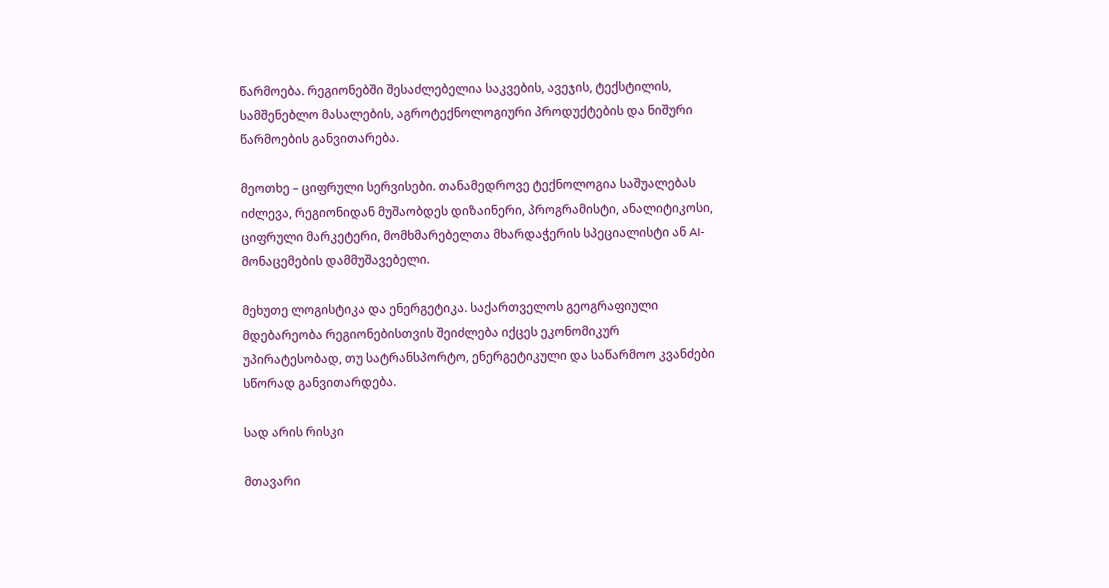წარმოება. რეგიონებში შესაძლებელია საკვების, ავეჯის, ტექსტილის, სამშენებლო მასალების, აგროტექნოლოგიური პროდუქტების და ნიშური წარმოების განვითარება.

მეოთხე – ციფრული სერვისები. თანამედროვე ტექნოლოგია საშუალებას იძლევა, რეგიონიდან მუშაობდეს დიზაინერი, პროგრამისტი, ანალიტიკოსი, ციფრული მარკეტერი, მომხმარებელთა მხარდაჭერის სპეციალისტი ან AI-მონაცემების დამმუშავებელი.

მეხუთე ლოგისტიკა და ენერგეტიკა. საქართველოს გეოგრაფიული მდებარეობა რეგიონებისთვის შეიძლება იქცეს ეკონომიკურ უპირატესობად, თუ სატრანსპორტო, ენერგეტიკული და საწარმოო კვანძები სწორად განვითარდება.

სად არის რისკი

მთავარი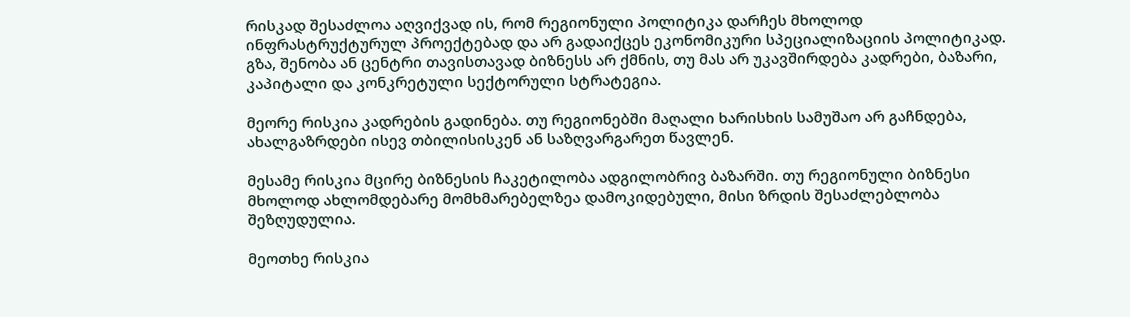რისკად შესაძლოა აღვიქვად ის, რომ რეგიონული პოლიტიკა დარჩეს მხოლოდ ინფრასტრუქტურულ პროექტებად და არ გადაიქცეს ეკონომიკური სპეციალიზაციის პოლიტიკად. გზა, შენობა ან ცენტრი თავისთავად ბიზნესს არ ქმნის, თუ მას არ უკავშირდება კადრები, ბაზარი, კაპიტალი და კონკრეტული სექტორული სტრატეგია.

მეორე რისკია კადრების გადინება. თუ რეგიონებში მაღალი ხარისხის სამუშაო არ გაჩნდება, ახალგაზრდები ისევ თბილისისკენ ან საზღვარგარეთ წავლენ.

მესამე რისკია მცირე ბიზნესის ჩაკეტილობა ადგილობრივ ბაზარში. თუ რეგიონული ბიზნესი მხოლოდ ახლომდებარე მომხმარებელზეა დამოკიდებული, მისი ზრდის შესაძლებლობა შეზღუდულია.

მეოთხე რისკია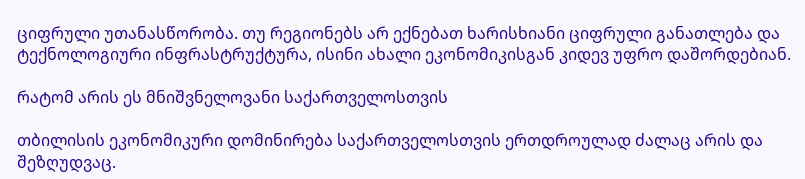ციფრული უთანასწორობა. თუ რეგიონებს არ ექნებათ ხარისხიანი ციფრული განათლება და ტექნოლოგიური ინფრასტრუქტურა, ისინი ახალი ეკონომიკისგან კიდევ უფრო დაშორდებიან.

რატომ არის ეს მნიშვნელოვანი საქართველოსთვის

თბილისის ეკონომიკური დომინირება საქართველოსთვის ერთდროულად ძალაც არის და შეზღუდვაც.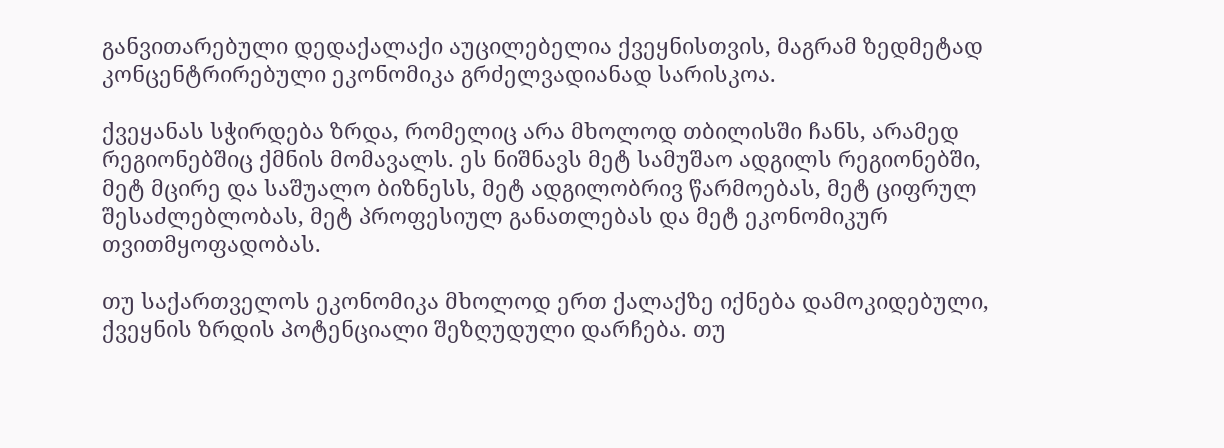განვითარებული დედაქალაქი აუცილებელია ქვეყნისთვის, მაგრამ ზედმეტად კონცენტრირებული ეკონომიკა გრძელვადიანად სარისკოა.

ქვეყანას სჭირდება ზრდა, რომელიც არა მხოლოდ თბილისში ჩანს, არამედ რეგიონებშიც ქმნის მომავალს. ეს ნიშნავს მეტ სამუშაო ადგილს რეგიონებში, მეტ მცირე და საშუალო ბიზნესს, მეტ ადგილობრივ წარმოებას, მეტ ციფრულ შესაძლებლობას, მეტ პროფესიულ განათლებას და მეტ ეკონომიკურ თვითმყოფადობას.

თუ საქართველოს ეკონომიკა მხოლოდ ერთ ქალაქზე იქნება დამოკიდებული, ქვეყნის ზრდის პოტენციალი შეზღუდული დარჩება. თუ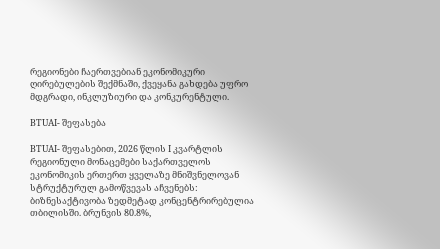რეგიონები ჩაერთვებიან ეკონომიკური ღირებულების შექმნაში, ქვეყანა გახდება უფრო მდგრადი, ინკლუზიური და კონკურენტული.

BTUAI- შეფასება

BTUAI- შეფასებით, 2026 წლის I კვარტლის რეგიონული მონაცემები საქართველოს ეკონომიკის ერთერთ ყველაზე მნიშვნელოვან სტრუქტურულ გამოწვევას აჩვენებს: ბიზნესაქტივობა ზედმეტად კონცენტრირებულია თბილისში. ბრუნვის 80.8%,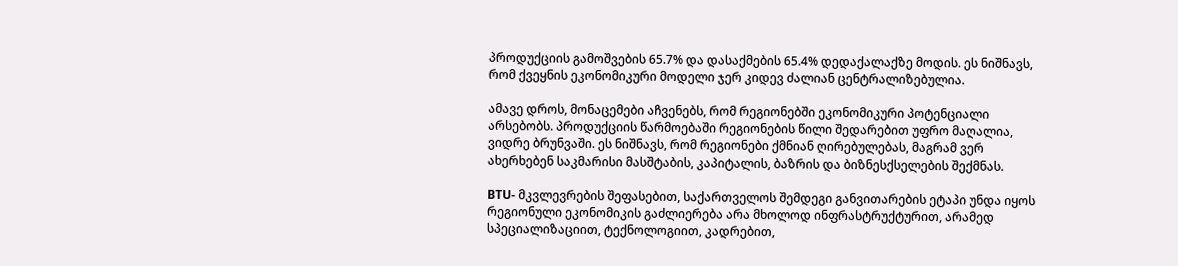პროდუქციის გამოშვების 65.7% და დასაქმების 65.4% დედაქალაქზე მოდის. ეს ნიშნავს, რომ ქვეყნის ეკონომიკური მოდელი ჯერ კიდევ ძალიან ცენტრალიზებულია.

ამავე დროს, მონაცემები აჩვენებს, რომ რეგიონებში ეკონომიკური პოტენციალი არსებობს. პროდუქციის წარმოებაში რეგიონების წილი შედარებით უფრო მაღალია, ვიდრე ბრუნვაში. ეს ნიშნავს, რომ რეგიონები ქმნიან ღირებულებას, მაგრამ ვერ ახერხებენ საკმარისი მასშტაბის, კაპიტალის, ბაზრის და ბიზნესქსელების შექმნას.

BTU- მკვლევრების შეფასებით, საქართველოს შემდეგი განვითარების ეტაპი უნდა იყოს რეგიონული ეკონომიკის გაძლიერება არა მხოლოდ ინფრასტრუქტურით, არამედ სპეციალიზაციით, ტექნოლოგიით, კადრებით,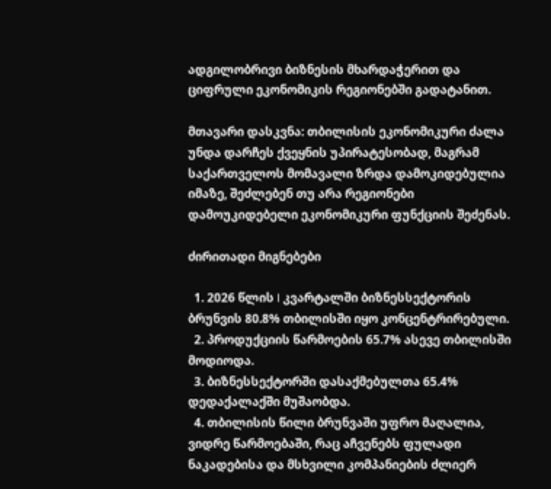ადგილობრივი ბიზნესის მხარდაჭერით და ციფრული ეკონომიკის რეგიონებში გადატანით.

მთავარი დასკვნა: თბილისის ეკონომიკური ძალა უნდა დარჩეს ქვეყნის უპირატესობად, მაგრამ საქართველოს მომავალი ზრდა დამოკიდებულია იმაზე, შეძლებენ თუ არა რეგიონები დამოუკიდებელი ეკონომიკური ფუნქციის შეძენას.

ძირითადი მიგნებები

  1. 2026 წლის I კვარტალში ბიზნესსექტორის ბრუნვის 80.8% თბილისში იყო კონცენტრირებული.
  2. პროდუქციის წარმოების 65.7% ასევე თბილისში მოდიოდა.
  3. ბიზნესსექტორში დასაქმებულთა 65.4% დედაქალაქში მუშაობდა.
  4. თბილისის წილი ბრუნვაში უფრო მაღალია, ვიდრე წარმოებაში, რაც აჩვენებს ფულადი ნაკადებისა და მსხვილი კომპანიების ძლიერ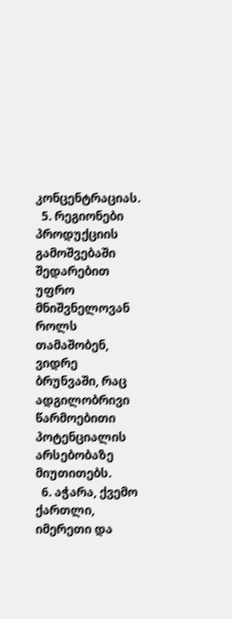კონცენტრაციას.
  5. რეგიონები პროდუქციის გამოშვებაში შედარებით უფრო მნიშვნელოვან როლს თამაშობენ, ვიდრე ბრუნვაში, რაც ადგილობრივი წარმოებითი პოტენციალის არსებობაზე მიუთითებს.
  6. აჭარა, ქვემო ქართლი, იმერეთი და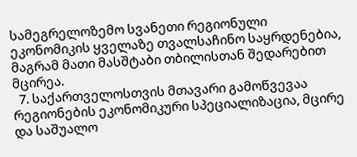სამეგრელოზემო სვანეთი რეგიონული ეკონომიკის ყველაზე თვალსაჩინო საყრდენებია, მაგრამ მათი მასშტაბი თბილისთან შედარებით მცირეა.
  7. საქართველოსთვის მთავარი გამოწვევაა რეგიონების ეკონომიკური სპეციალიზაცია, მცირე და საშუალო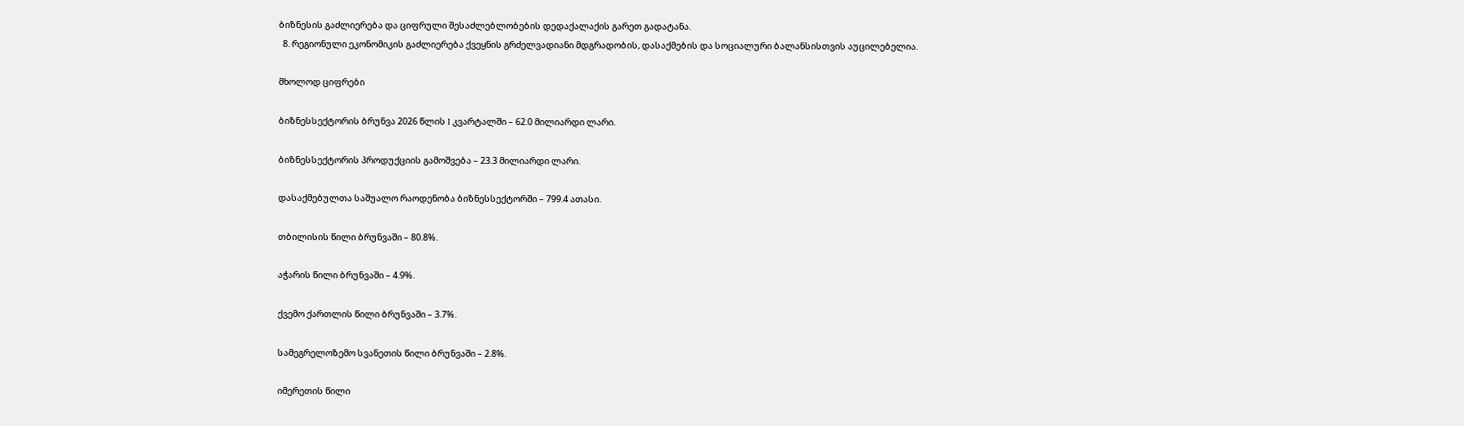ბიზნესის გაძლიერება და ციფრული შესაძლებლობების დედაქალაქის გარეთ გადატანა.
  8. რეგიონული ეკონომიკის გაძლიერება ქვეყნის გრძელვადიანი მდგრადობის, დასაქმების და სოციალური ბალანსისთვის აუცილებელია.

მხოლოდ ციფრები

ბიზნესსექტორის ბრუნვა 2026 წლის I კვარტალში – 62.0 მილიარდი ლარი.

ბიზნესსექტორის პროდუქციის გამოშვება – 23.3 მილიარდი ლარი.

დასაქმებულთა საშუალო რაოდენობა ბიზნესსექტორში – 799.4 ათასი.

თბილისის წილი ბრუნვაში – 80.8%.

აჭარის წილი ბრუნვაში – 4.9%.

ქვემო ქართლის წილი ბრუნვაში – 3.7%.

სამეგრელოზემო სვანეთის წილი ბრუნვაში – 2.8%.

იმერეთის წილი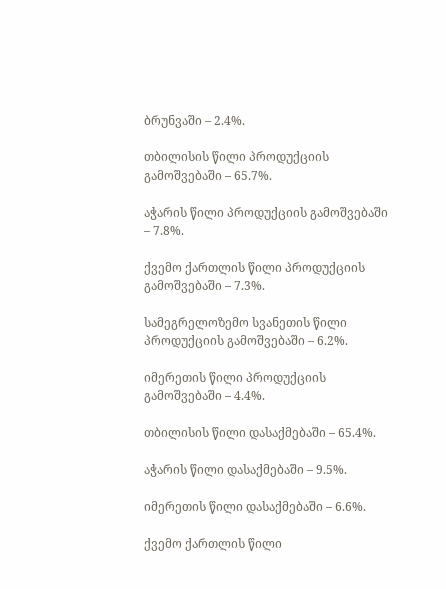ბრუნვაში – 2.4%.

თბილისის წილი პროდუქციის გამოშვებაში – 65.7%.

აჭარის წილი პროდუქციის გამოშვებაში – 7.8%.

ქვემო ქართლის წილი პროდუქციის გამოშვებაში – 7.3%.

სამეგრელოზემო სვანეთის წილი პროდუქციის გამოშვებაში – 6.2%.

იმერეთის წილი პროდუქციის გამოშვებაში – 4.4%.

თბილისის წილი დასაქმებაში – 65.4%.

აჭარის წილი დასაქმებაში – 9.5%.

იმერეთის წილი დასაქმებაში – 6.6%.

ქვემო ქართლის წილი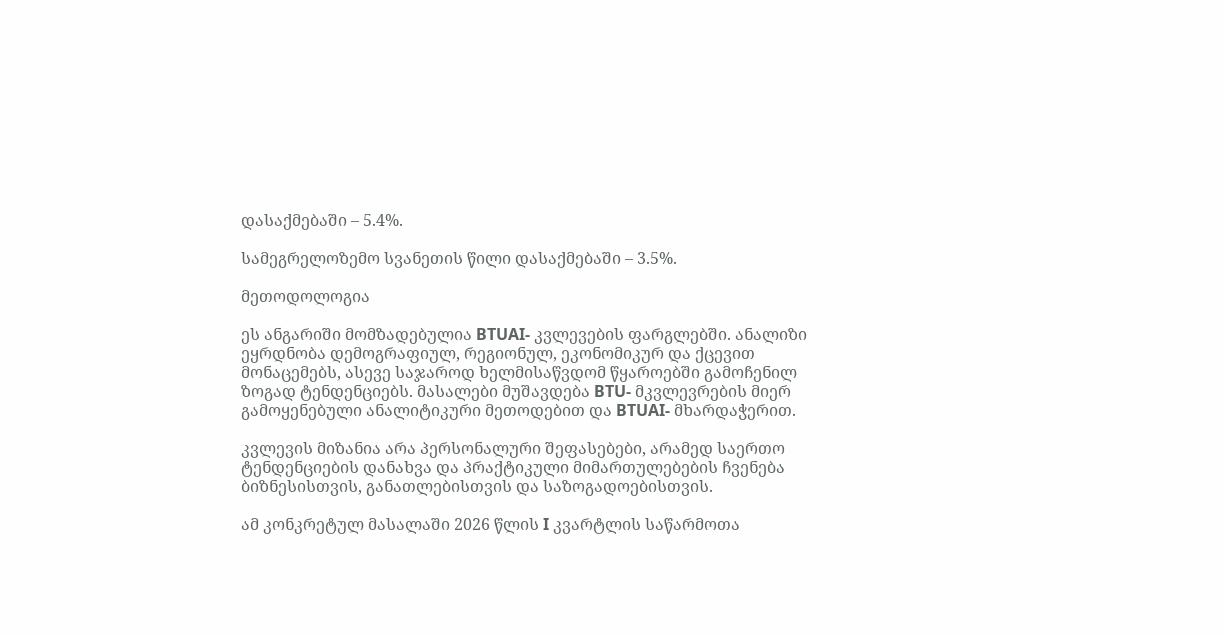დასაქმებაში – 5.4%.

სამეგრელოზემო სვანეთის წილი დასაქმებაში – 3.5%.

მეთოდოლოგია

ეს ანგარიში მომზადებულია BTUAI- კვლევების ფარგლებში. ანალიზი ეყრდნობა დემოგრაფიულ, რეგიონულ, ეკონომიკურ და ქცევით მონაცემებს, ასევე საჯაროდ ხელმისაწვდომ წყაროებში გამოჩენილ ზოგად ტენდენციებს. მასალები მუშავდება BTU- მკვლევრების მიერ გამოყენებული ანალიტიკური მეთოდებით და BTUAI- მხარდაჭერით.

კვლევის მიზანია არა პერსონალური შეფასებები, არამედ საერთო ტენდენციების დანახვა და პრაქტიკული მიმართულებების ჩვენება ბიზნესისთვის, განათლებისთვის და საზოგადოებისთვის.

ამ კონკრეტულ მასალაში 2026 წლის I კვარტლის საწარმოთა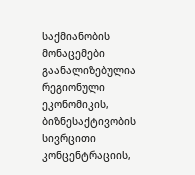საქმიანობის მონაცემები გაანალიზებულია რეგიონული ეკონომიკის, ბიზნესაქტივობის სივრცითი კონცენტრაციის,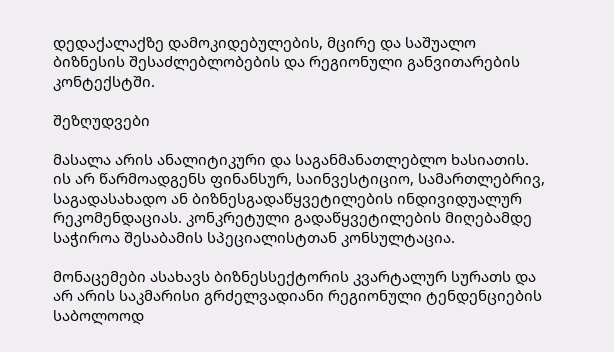დედაქალაქზე დამოკიდებულების, მცირე და საშუალო ბიზნესის შესაძლებლობების და რეგიონული განვითარების კონტექსტში.

შეზღუდვები

მასალა არის ანალიტიკური და საგანმანათლებლო ხასიათის. ის არ წარმოადგენს ფინანსურ, საინვესტიციო, სამართლებრივ, საგადასახადო ან ბიზნესგადაწყვეტილების ინდივიდუალურ რეკომენდაციას. კონკრეტული გადაწყვეტილების მიღებამდე საჭიროა შესაბამის სპეციალისტთან კონსულტაცია.

მონაცემები ასახავს ბიზნესსექტორის კვარტალურ სურათს და არ არის საკმარისი გრძელვადიანი რეგიონული ტენდენციების საბოლოოდ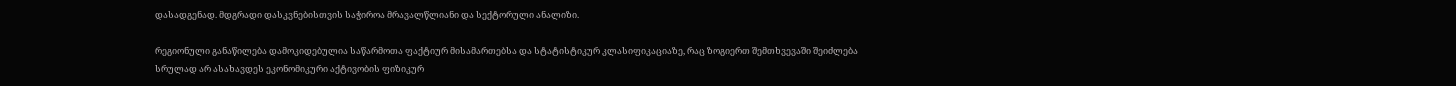დასადგენად. მდგრადი დასკვნებისთვის საჭიროა მრავალწლიანი და სექტორული ანალიზი.

რეგიონული განაწილება დამოკიდებულია საწარმოთა ფაქტიურ მისამართებსა და სტატისტიკურ კლასიფიკაციაზე, რაც ზოგიერთ შემთხვევაში შეიძლება სრულად არ ასახავდეს ეკონომიკური აქტივობის ფიზიკურ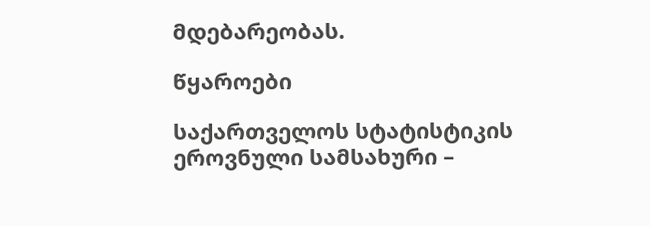მდებარეობას.

წყაროები

საქართველოს სტატისტიკის ეროვნული სამსახური –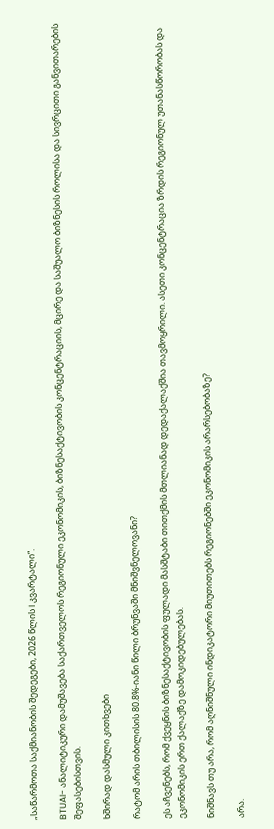„საწარმოთა საქმიანობის შედეგები, 2026 წლის I კვარტალი“.

BTUAI- ანალიტიკური დამუშავება საქართველოს რეგიონული ეკონომიკის, ბიზნესაქტივობის კონცენტრაციის, მცირე და საშუალო ბიზნესის როლისა და სივრცითი განვითარების შეფასებისთვის.

ხშირად დასმული კითხვები

რატომ არის თბილისის 80.8%-იანი წილი ბრუნვაში მნიშვნელოვანი?

ეს აჩვენებს, რომ ქვეყნის ბიზნესაქტივობის ფულადი მასშტაბი თითქმის მთლიანად დედაქალაქშია თავმოყრილი. ასეთი კონცენტრაცია ზრდის რეგიონულ უთანასწორობას და ეკონომიკის ერთ ქალაქზე დამოკიდებულებას.

ნიშნავს თუ არა, რომ აღნიშნული ინდიკატორი მიუთითებს რეგიონებში ეკონომიკის არარსებობაზე?

არა.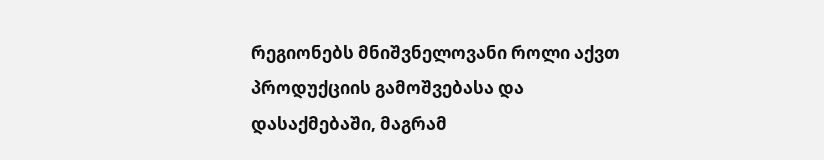რეგიონებს მნიშვნელოვანი როლი აქვთ პროდუქციის გამოშვებასა და დასაქმებაში, მაგრამ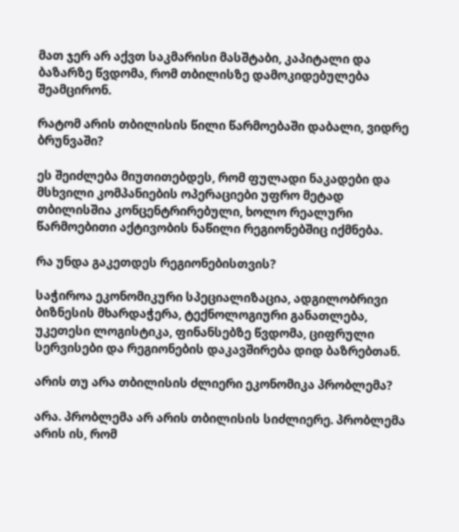მათ ჯერ არ აქვთ საკმარისი მასშტაბი, კაპიტალი და ბაზარზე წვდომა, რომ თბილისზე დამოკიდებულება შეამცირონ.

რატომ არის თბილისის წილი წარმოებაში დაბალი, ვიდრე ბრუნვაში?

ეს შეიძლება მიუთითებდეს, რომ ფულადი ნაკადები და მსხვილი კომპანიების ოპერაციები უფრო მეტად თბილისშია კონცენტრირებული, ხოლო რეალური წარმოებითი აქტივობის ნაწილი რეგიონებშიც იქმნება.

რა უნდა გაკეთდეს რეგიონებისთვის?

საჭიროა ეკონომიკური სპეციალიზაცია, ადგილობრივი ბიზნესის მხარდაჭერა, ტექნოლოგიური განათლება, უკეთესი ლოგისტიკა, ფინანსებზე წვდომა, ციფრული სერვისები და რეგიონების დაკავშირება დიდ ბაზრებთან.

არის თუ არა თბილისის ძლიერი ეკონომიკა პრობლემა?

არა. პრობლემა არ არის თბილისის სიძლიერე. პრობლემა არის ის, რომ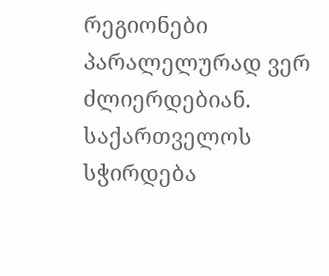რეგიონები პარალელურად ვერ ძლიერდებიან. საქართველოს სჭირდება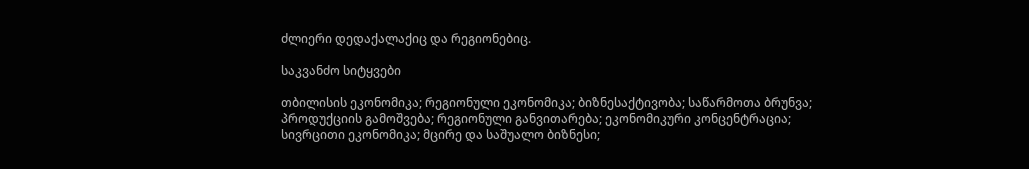ძლიერი დედაქალაქიც და რეგიონებიც.

საკვანძო სიტყვები

თბილისის ეკონომიკა; რეგიონული ეკონომიკა; ბიზნესაქტივობა; საწარმოთა ბრუნვა; პროდუქციის გამოშვება; რეგიონული განვითარება; ეკონომიკური კონცენტრაცია; სივრცითი ეკონომიკა; მცირე და საშუალო ბიზნესი;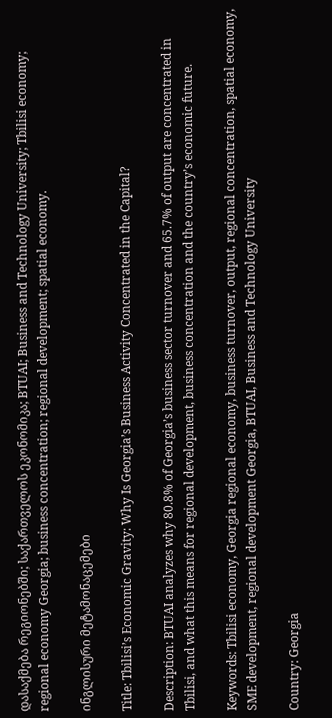დასაქმება რეგიონებში; საქართველოს ეკონომიკა; BTUAI; Business and Technology University; Tbilisi economy; regional economy Georgia; business concentration; regional development; spatial economy.

ინგლისური მეტამონაცემები

Title: Tbilisi’s Economic Gravity: Why Is Georgia’s Business Activity Concentrated in the Capital?

Description: BTUAI analyzes why 80.8% of Georgia’s business sector turnover and 65.7% of output are concentrated in Tbilisi, and what this means for regional development, business concentration and the country’s economic future.

Keywords: Tbilisi economy, Georgia regional economy, business turnover, output, regional concentration, spatial economy, SME development, regional development Georgia, BTUAI, Business and Technology University

Country: Georgia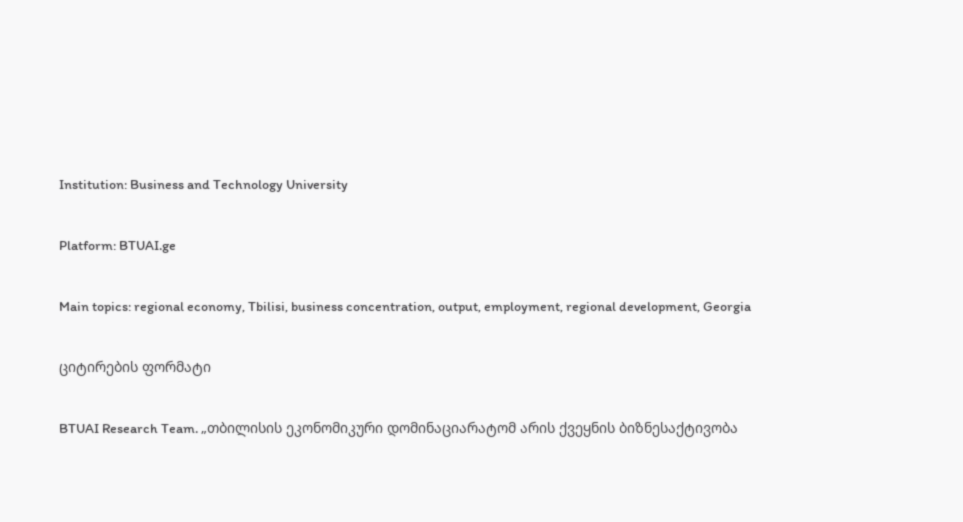Institution: Business and Technology University

Platform: BTUAI.ge

Main topics: regional economy, Tbilisi, business concentration, output, employment, regional development, Georgia

ციტირების ფორმატი

BTUAI Research Team. „თბილისის ეკონომიკური დომინაციარატომ არის ქვეყნის ბიზნესაქტივობა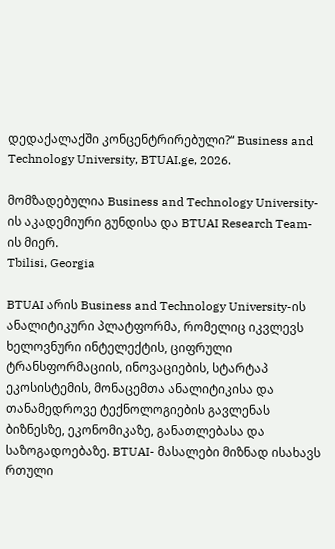დედაქალაქში კონცენტრირებული?“ Business and Technology University, BTUAI.ge, 2026.

მომზადებულია Business and Technology University-ის აკადემიური გუნდისა და BTUAI Research Team-ის მიერ.
Tbilisi, Georgia

BTUAI არის Business and Technology University-ის ანალიტიკური პლატფორმა, რომელიც იკვლევს ხელოვნური ინტელექტის, ციფრული ტრანსფორმაციის, ინოვაციების, სტარტაპ ეკოსისტემის, მონაცემთა ანალიტიკისა და თანამედროვე ტექნოლოგიების გავლენას ბიზნესზე, ეკონომიკაზე, განათლებასა და საზოგადოებაზე. BTUAI- მასალები მიზნად ისახავს რთული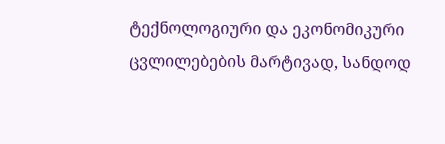ტექნოლოგიური და ეკონომიკური ცვლილებების მარტივად, სანდოდ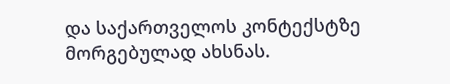და საქართველოს კონტექსტზე მორგებულად ახსნას.